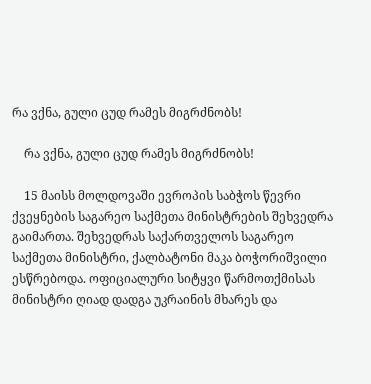რა ვქნა, გული ცუდ რამეს მიგრძნობს!

    რა ვქნა, გული ცუდ რამეს მიგრძნობს!

    15 მაისს მოლდოვაში ევროპის საბჭოს წევრი ქვეყნების საგარეო საქმეთა მინისტრების შეხვედრა გაიმართა. შეხვედრას საქართველოს საგარეო საქმეთა მინისტრი, ქალბატონი მაკა ბოჭორიშვილი ესწრებოდა. ოფიციალური სიტყვი წარმოთქმისას მინისტრი ღიად დადგა უკრაინის მხარეს და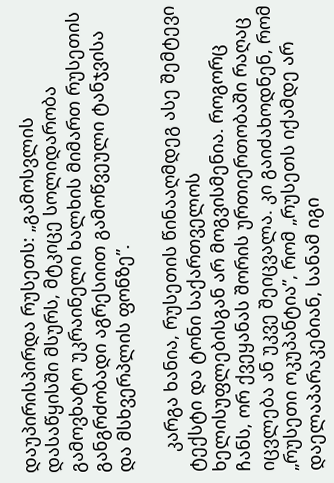დაუპირისპირდა რუსეთს: „გამოსვლის დასაწყისში მსურს, მტკიცე სოლიდარობა გამოვხატო უკრაინელი ხალხის მიმართ რუსეთის განგრძობადი აგრესიით გამოწვეული ტანჯვისა და მსხვერპლის ფონზე”.

    კარგა ხანია, რუსეთის წინააღმდეგ ასე შემტევი ტექსტი და ტონი საქართველოს ხელისუფლებისგან არ მოგვისმენია. როგორც ჩანს, ორ ქვეყანას შორის ურთიერთობაში რაღაც იცვლება ან უკვე შეიცვალა. კი გაიძახოდნენ, რომ „რუსეთი ოკუპანტია”, რომ „რუსეთს იქამდე არ დაელაპარაკებიან, სანამ იგი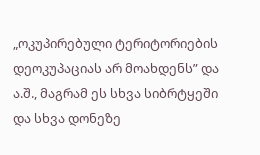„ოკუპირებული ტერიტორიების დეოკუპაციას არ მოახდენს” და ა.შ., მაგრამ ეს სხვა სიბრტყეში და სხვა დონეზე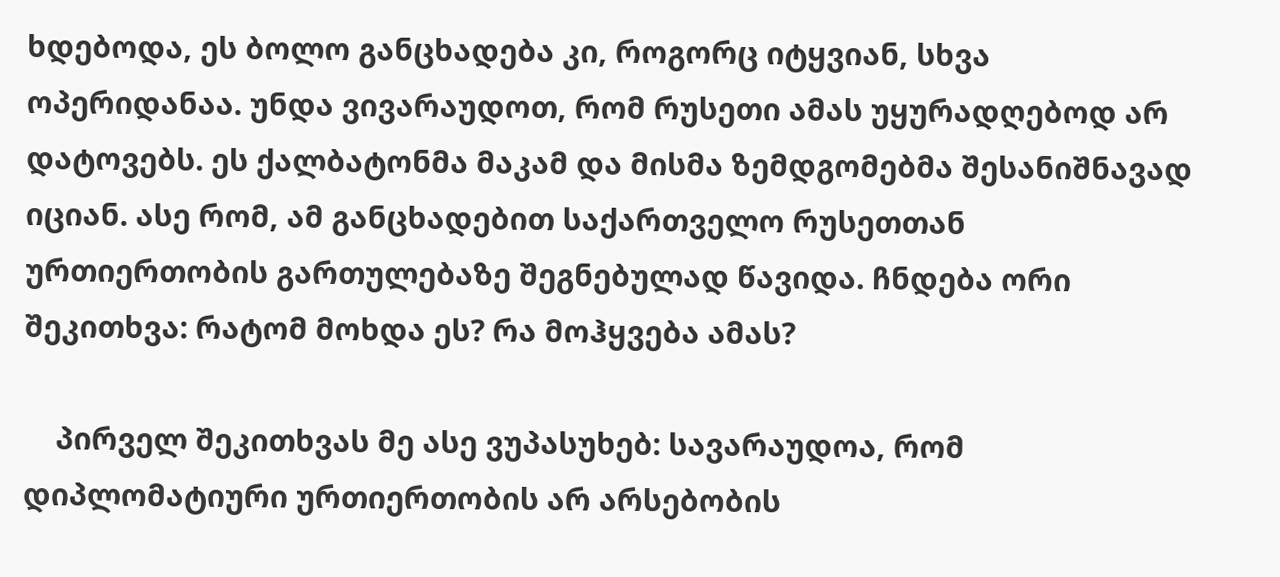ხდებოდა, ეს ბოლო განცხადება კი, როგორც იტყვიან, სხვა ოპერიდანაა. უნდა ვივარაუდოთ, რომ რუსეთი ამას უყურადღებოდ არ დატოვებს. ეს ქალბატონმა მაკამ და მისმა ზემდგომებმა შესანიშნავად იციან. ასე რომ, ამ განცხადებით საქართველო რუსეთთან ურთიერთობის გართულებაზე შეგნებულად წავიდა. ჩნდება ორი შეკითხვა: რატომ მოხდა ეს? რა მოჰყვება ამას?

    პირველ შეკითხვას მე ასე ვუპასუხებ: სავარაუდოა, რომ დიპლომატიური ურთიერთობის არ არსებობის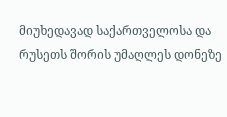მიუხედავად საქართველოსა და რუსეთს შორის უმაღლეს დონეზე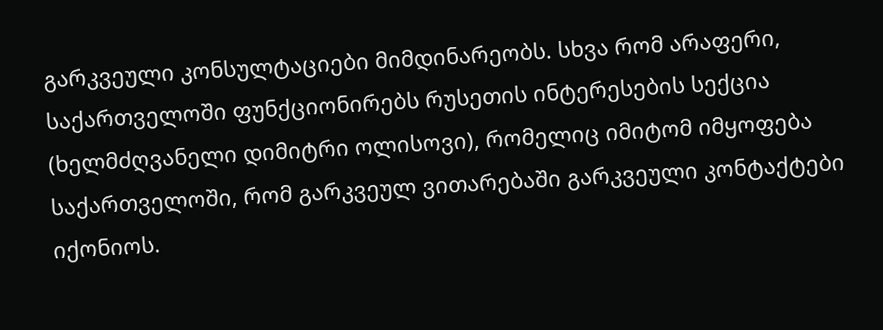გარკვეული კონსულტაციები მიმდინარეობს. სხვა რომ არაფერი, საქართველოში ფუნქციონირებს რუსეთის ინტერესების სექცია (ხელმძღვანელი დიმიტრი ოლისოვი), რომელიც იმიტომ იმყოფება საქართველოში, რომ გარკვეულ ვითარებაში გარკვეული კონტაქტები იქონიოს.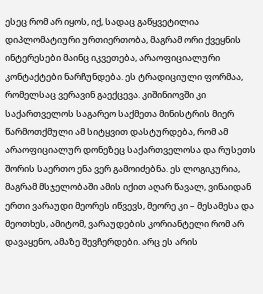ესეც რომ არ იყოს, იქ, სადაც გაწყვეტილია დიპლომატიური ურთიერთობა, მაგრამ ორი ქვეყნის ინტერესები მაინც იკვეთება, არაოფიციალური კონტაქტები ნარჩუნდება. ეს ტრადიციული ფორმაა, რომელსაც ვერავინ გაექცევა. კიშინიოვში კი საქართველოს საგარეო საქმეთა მინისტრის მიერ წარმოთქმული ამ სიტყვით დასტურდება, რომ ამ არაოფიციალურ დონეზეც საქართველოსა და რუსეთს შორის საერთო ენა ვერ გამოიძებნა. ეს ლოგიკურია, მაგრამ მსჯელობაში ამის იქით აღარ წავალ, ვინაიდან ერთი ვარაუდი მეორეს იწვევს, მეორე კი – მესამესა და მეოთხეს, ამიტომ, ვარაუდების კორიანტელი რომ არ დავაყენო, ამაზე შევჩერდები. არც ეს არის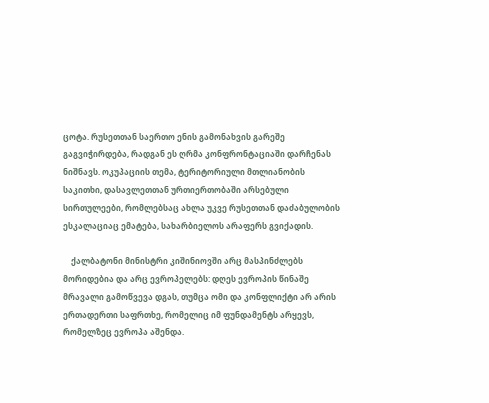ცოტა. რუსეთთან საერთო ენის გამონახვის გარეშე გაგვიჭირდება, რადგან ეს ღრმა კონფრონტაციაში დარჩენას ნიშნავს. ოკუპაციის თემა, ტერიტორიული მთლიანობის საკითხი, დასავლეთთან ურთიერთობაში არსებული სირთულეები, რომლებსაც ახლა უკვე რუსეთთან დაძაბულობის ესკალაციაც ემატება, სახარბიელოს არაფერს გვიქადის.

    ქალბატონი მინისტრი კიშინიოვში არც მასპინძლებს მორიდებია და არც ევროპელებს: დღეს ევროპის წინაშე მრავალი გამოწვევა დგას, თუმცა ომი და კონფლიქტი არ არის ერთადერთი საფრთხე, რომელიც იმ ფუნდამენტს არყევს, რომელზეც ევროპა აშენდა.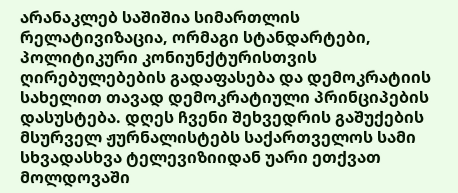არანაკლებ საშიშია სიმართლის რელატივიზაცია, ორმაგი სტანდარტები, პოლიტიკური კონიუნქტურისთვის ღირებულებების გადაფასება და დემოკრატიის სახელით თავად დემოკრატიული პრინციპების დასუსტება. დღეს ჩვენი შეხვედრის გაშუქების მსურველ ჟურნალისტებს საქართველოს სამი სხვადასხვა ტელევიზიიდან უარი ეთქვათ მოლდოვაში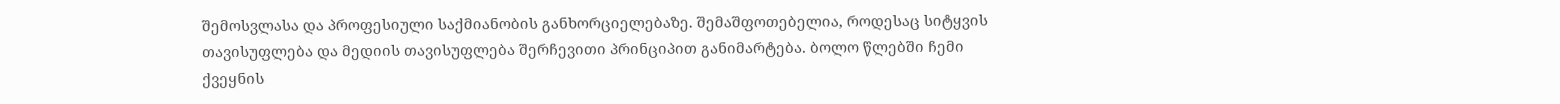შემოსვლასა და პროფესიული საქმიანობის განხორციელებაზე. შემაშფოთებელია, როდესაც სიტყვის თავისუფლება და მედიის თავისუფლება შერჩევითი პრინციპით განიმარტება. ბოლო წლებში ჩემი ქვეყნის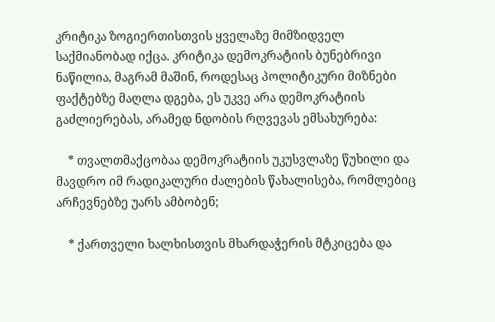კრიტიკა ზოგიერთისთვის ყველაზე მიმზიდველ საქმიანობად იქცა. კრიტიკა დემოკრატიის ბუნებრივი ნაწილია, მაგრამ მაშინ, როდესაც პოლიტიკური მიზნები ფაქტებზე მაღლა დგება, ეს უკვე არა დემოკრატიის გაძლიერებას, არამედ ნდობის რღვევას ემსახურება:

    * თვალთმაქცობაა დემოკრატიის უკუსვლაზე წუხილი და მავდრო იმ რადიკალური ძალების წახალისება, რომლებიც არჩევნებზე უარს ამბობენ;

    * ქართველი ხალხისთვის მხარდაჭერის მტკიცება და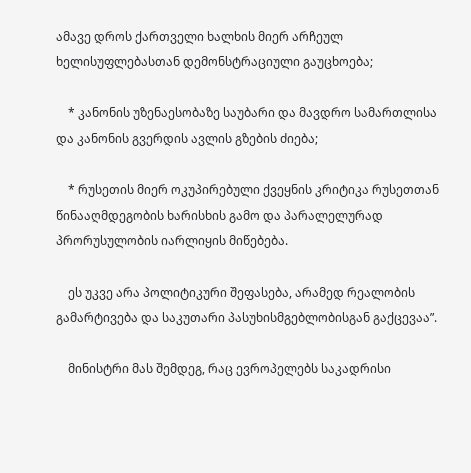ამავე დროს ქართველი ხალხის მიერ არჩეულ ხელისუფლებასთან დემონსტრაციული გაუცხოება;

    * კანონის უზენაესობაზე საუბარი და მავდრო სამართლისა და კანონის გვერდის ავლის გზების ძიება;

    * რუსეთის მიერ ოკუპირებული ქვეყნის კრიტიკა რუსეთთან წინააღმდეგობის ხარისხის გამო და პარალელურად პრორუსულობის იარლიყის მიწებება.

    ეს უკვე არა პოლიტიკური შეფასება, არამედ რეალობის გამარტივება და საკუთარი პასუხისმგებლობისგან გაქცევაა”.

    მინისტრი მას შემდეგ, რაც ევროპელებს საკადრისი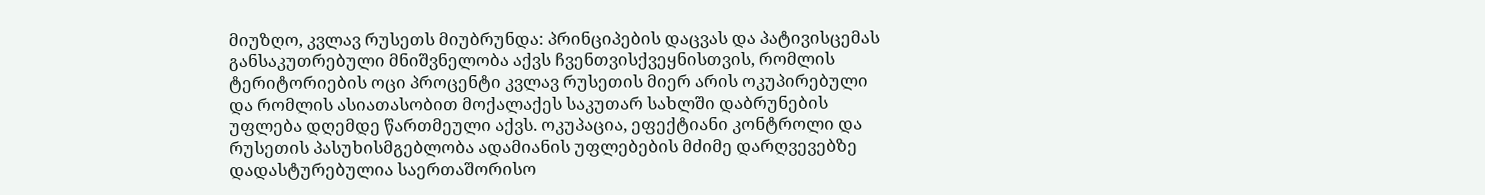მიუზღო, კვლავ რუსეთს მიუბრუნდა: პრინციპების დაცვას და პატივისცემას განსაკუთრებული მნიშვნელობა აქვს ჩვენთვისქვეყნისთვის, რომლის ტერიტორიების ოცი პროცენტი კვლავ რუსეთის მიერ არის ოკუპირებული და რომლის ასიათასობით მოქალაქეს საკუთარ სახლში დაბრუნების უფლება დღემდე წართმეული აქვს. ოკუპაცია, ეფექტიანი კონტროლი და რუსეთის პასუხისმგებლობა ადამიანის უფლებების მძიმე დარღვევებზე დადასტურებულია საერთაშორისო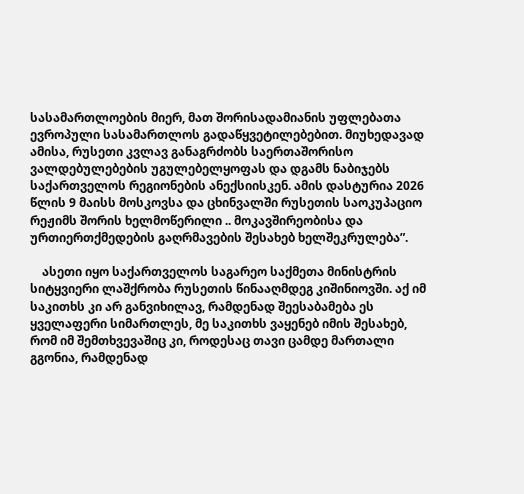სასამართლოების მიერ, მათ შორისადამიანის უფლებათა ევროპული სასამართლოს გადაწყვეტილებებით. მიუხედავად ამისა, რუსეთი კვლავ განაგრძობს საერთაშორისო ვალდებულებების უგულებელყოფას და დგამს ნაბიჯებს საქართველოს რეგიონების ანექსიისკენ. ამის დასტურია 2026 წლის 9 მაისს მოსკოვსა და ცხინვალში რუსეთის საოკუპაციო რეჟიმს შორის ხელმოწერილი .. მოკავშირეობისა და ურთიერთქმედების გაღრმავების შესახებ ხელშეკრულება”.

    ასეთი იყო საქართველოს საგარეო საქმეთა მინისტრის სიტყვიერი ლაშქრობა რუსეთის წინააღმდეგ კიშინიოვში. აქ იმ საკითხს კი არ განვიხილავ, რამდენად შეესაბამება ეს ყველაფერი სიმართლეს, მე საკითხს ვაყენებ იმის შესახებ, რომ იმ შემთხვევაშიც კი, როდესაც თავი ცამდე მართალი გგონია, რამდენად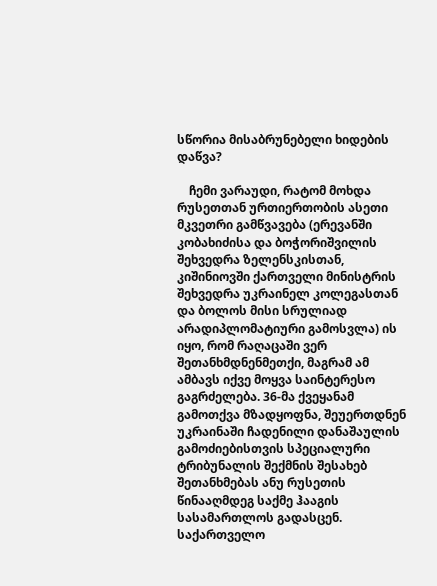სწორია მისაბრუნებელი ხიდების დაწვა?

    ჩემი ვარაუდი, რატომ მოხდა რუსეთთან ურთიერთობის ასეთი მკვეთრი გამწვავება (ერევანში კობახიძისა და ბოჭორიშვილის შეხვედრა ზელენსკისთან, კიშინიოვში ქართველი მინისტრის შეხვედრა უკრაინელ კოლეგასთან და ბოლოს მისი სრულიად არადიპლომატიური გამოსვლა) ის იყო, რომ რაღაცაში ვერ შეთანხმდნენმეთქი, მაგრამ ამ ამბავს იქვე მოყვა საინტერესო გაგრძელება. 36-მა ქვეყანამ გამოთქვა მზადყოფნა, შეუერთდნენ უკრაინაში ჩადენილი დანაშაულის გამოძიებისთვის სპეციალური ტრიბუნალის შექმნის შესახებ შეთანხმებას ანუ რუსეთის წინააღმდეგ საქმე ჰააგის სასამართლოს გადასცენ. საქართველო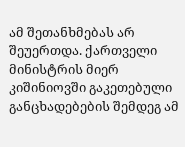ამ შეთანხმებას არ შეუერთდა. ქართველი მინისტრის მიერ კიშინიოვში გაკეთებული განცხადებების შემდეგ ამ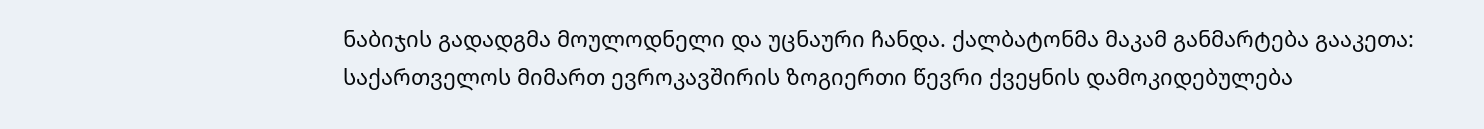ნაბიჯის გადადგმა მოულოდნელი და უცნაური ჩანდა. ქალბატონმა მაკამ განმარტება გააკეთა: საქართველოს მიმართ ევროკავშირის ზოგიერთი წევრი ქვეყნის დამოკიდებულება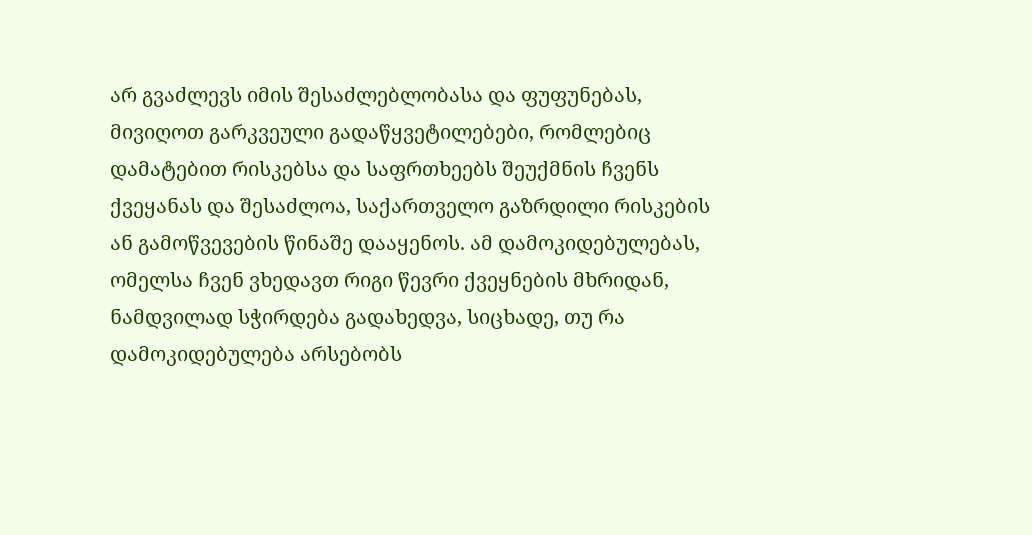არ გვაძლევს იმის შესაძლებლობასა და ფუფუნებას, მივიღოთ გარკვეული გადაწყვეტილებები, რომლებიც დამატებით რისკებსა და საფრთხეებს შეუქმნის ჩვენს ქვეყანას და შესაძლოა, საქართველო გაზრდილი რისკების ან გამოწვევების წინაშე დააყენოს. ამ დამოკიდებულებას, ომელსა ჩვენ ვხედავთ რიგი წევრი ქვეყნების მხრიდან, ნამდვილად სჭირდება გადახედვა, სიცხადე, თუ რა დამოკიდებულება არსებობს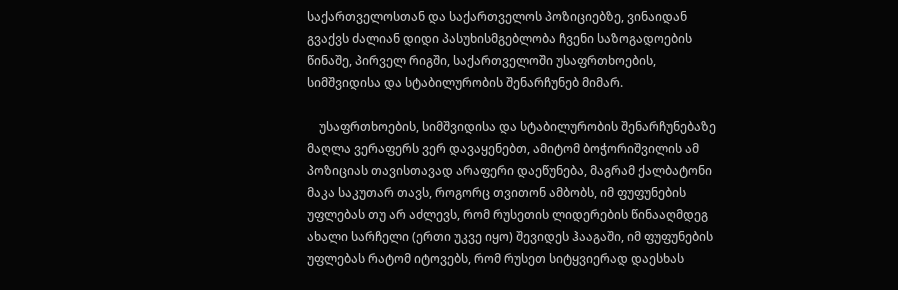საქართველოსთან და საქართველოს პოზიციებზე, ვინაიდან გვაქვს ძალიან დიდი პასუხისმგებლობა ჩვენი საზოგადოების წინაშე, პირველ რიგში, საქართველოში უსაფრთხოების, სიმშვიდისა და სტაბილურობის შენარჩუნებ მიმარ.

    უსაფრთხოების, სიმშვიდისა და სტაბილურობის შენარჩუნებაზე მაღლა ვერაფერს ვერ დავაყენებთ, ამიტომ ბოჭორიშვილის ამ პოზიციას თავისთავად არაფერი დაეწუნება, მაგრამ ქალბატონი მაკა საკუთარ თავს, როგორც თვითონ ამბობს, იმ ფუფუნების უფლებას თუ არ აძლევს, რომ რუსეთის ლიდერების წინააღმდეგ ახალი სარჩელი (ერთი უკვე იყო) შევიდეს ჰააგაში, იმ ფუფუნების უფლებას რატომ იტოვებს, რომ რუსეთ სიტყვიერად დაესხას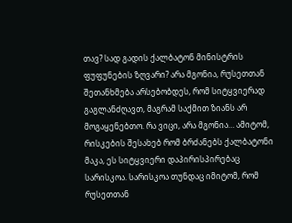თავ? სად გადის ქალბატონ მინისტრის ფუფუნების ზღვარი? არა მგონია, რუსეთთან შეთანხმება არსებობდეს, რომ სიტყვიერად გაგლანძღავთ, მაგრამ საქმით ზიანს არ მოგაყენებთო. რა ვიცი, არა მგონია… ამიტომ, რისკების შესახებ რომ ბრძანებს ქალბატონი მაკა, ეს სიტყვიერი დაპირისპირებაც სარისკოა. სარისკოა თუნდაც იმიტომ, რომ რუსეთთან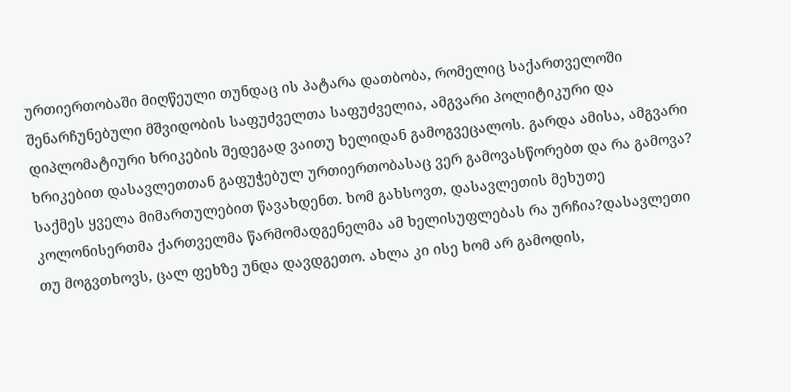ურთიერთობაში მიღწეული თუნდაც ის პატარა დათბობა, რომელიც საქართველოში შენარჩუნებული მშვიდობის საფუძველთა საფუძველია, ამგვარი პოლიტიკური და დიპლომატიური ხრიკების შედეგად ვაითუ ხელიდან გამოგვეცალოს. გარდა ამისა, ამგვარი ხრიკებით დასავლეთთან გაფუჭებულ ურთიერთობასაც ვერ გამოვასწორებთ და რა გამოვა? საქმეს ყველა მიმართულებით წავახდენთ. ხომ გახსოვთ, დასავლეთის მეხუთე კოლონისერთმა ქართველმა წარმომადგენელმა ამ ხელისუფლებას რა ურჩია?დასავლეთი თუ მოგვთხოვს, ცალ ფეხზე უნდა დავდგეთო. ახლა კი ისე ხომ არ გამოდის,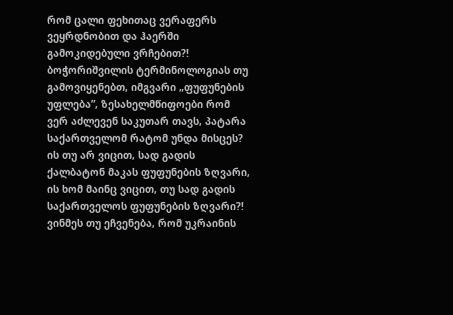რომ ცალი ფეხითაც ვერაფერს ვეყრდნობით და ჰაერში გამოკიდებული ვრჩებით?! ბოჭორიშვილის ტერმინოლოგიას თუ გამოვიყენებთ, იმგვარი „ფუფუნების უფლება”, ზესახელმწიფოები რომ ვერ აძლევენ საკუთარ თავს, პატარა საქართველომ რატომ უნდა მისცეს? ის თუ არ ვიცით, სად გადის ქალბატონ მაკას ფუფუნების ზღვარი, ის ხომ მაინც ვიცით, თუ სად გადის საქართველოს ფუფუნების ზღვარი?! ვინმეს თუ ეჩვენება, რომ უკრაინის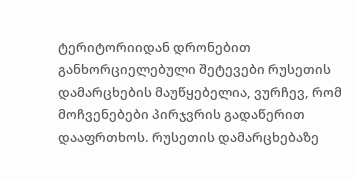ტერიტორიიდან დრონებით განხორციელებული შეტევები რუსეთის დამარცხების მაუწყებელია, ვურჩევ, რომ მოჩვენებები პირჯვრის გადაწერით დააფრთხოს. რუსეთის დამარცხებაზე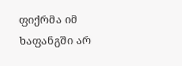ფიქრმა იმ ხაფანგში არ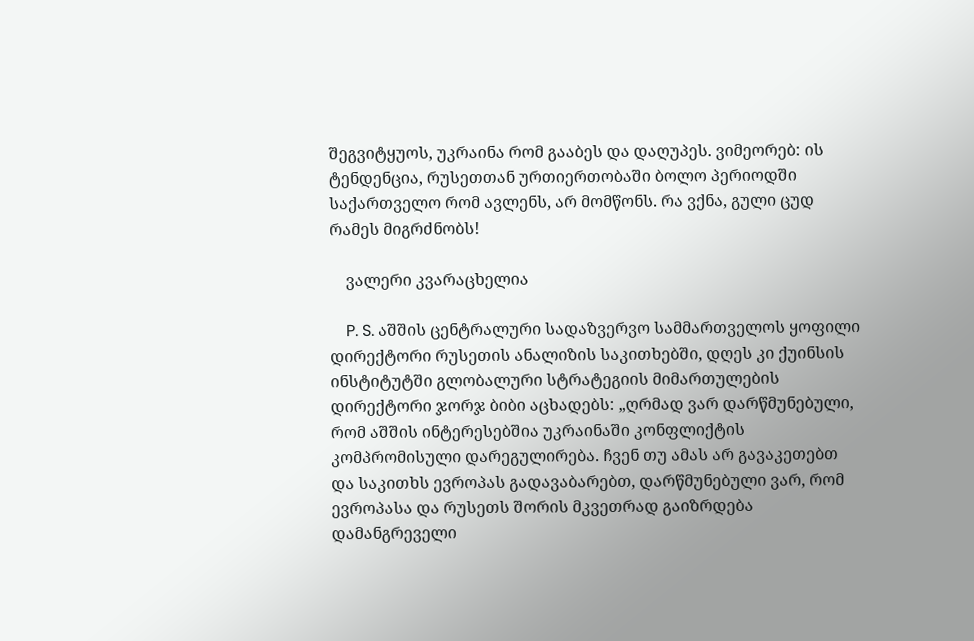შეგვიტყუოს, უკრაინა რომ გააბეს და დაღუპეს. ვიმეორებ: ის ტენდენცია, რუსეთთან ურთიერთობაში ბოლო პერიოდში საქართველო რომ ავლენს, არ მომწონს. რა ვქნა, გული ცუდ რამეს მიგრძნობს!

    ვალერი კვარაცხელია

    P. S. აშშის ცენტრალური სადაზვერვო სამმართველოს ყოფილი დირექტორი რუსეთის ანალიზის საკითხებში, დღეს კი ქუინსის ინსტიტუტში გლობალური სტრატეგიის მიმართულების დირექტორი ჯორჯ ბიბი აცხადებს: „ღრმად ვარ დარწმუნებული, რომ აშშის ინტერესებშია უკრაინაში კონფლიქტის კომპრომისული დარეგულირება. ჩვენ თუ ამას არ გავაკეთებთ და საკითხს ევროპას გადავაბარებთ, დარწმუნებული ვარ, რომ ევროპასა და რუსეთს შორის მკვეთრად გაიზრდება დამანგრეველი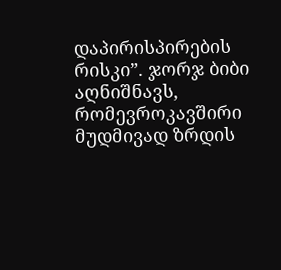დაპირისპირების რისკი”. ჯორჯ ბიბი აღნიშნავს, რომევროკავშირი მუდმივად ზრდის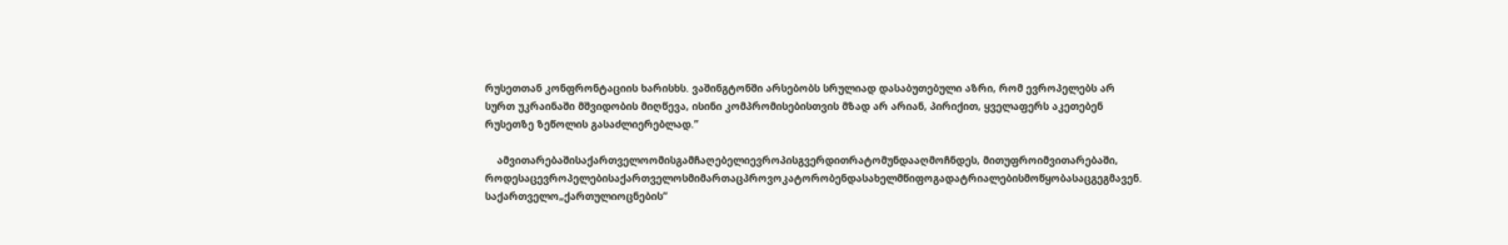რუსეთთან კონფრონტაციის ხარისხს. ვაშინგტონში არსებობს სრულიად დასაბუთებული აზრი, რომ ევროპელებს არ სურთ უკრაინაში მშვიდობის მიღწევა, ისინი კომპრომისებისთვის მზად არ არიან, პირიქით, ყველაფერს აკეთებენ რუსეთზე ზეწოლის გასაძლიერებლად.”

    ამვითარებაშისაქართველოომისგამჩაღებელიევროპისგვერდითრატომუნდააღმოჩნდეს, მითუფროიმვითარებაში, როდესაცევროპელებისაქართველოსმიმართაცპროვოკატორობენდასახელმწიფოგადატრიალებისმოწყობასაცგეგმავენ. საქართველო„ქართულიოცნების”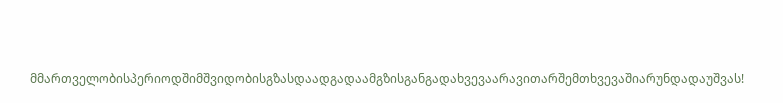მმართველობისპერიოდშიმშვიდობისგზასდაადგადაამგზისგანგადახვევაარავითარშემთხვევაშიარუნდადაუშვას!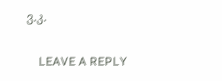ვ.კ.

    LEAVE A REPLY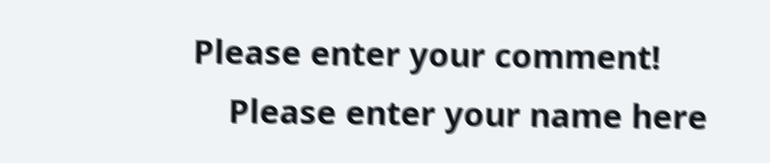Please enter your comment!
    Please enter your name here